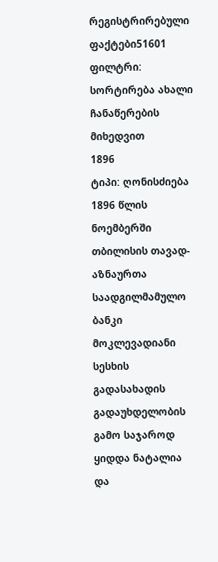რეგისტრირებული ფაქტები51601
ფილტრი:
სორტირება ახალი ჩანაწერების მიხედვით
1896
ტიპი: ღონისძიება
1896 წლის ნოემბერში თბილისის თავად-აზნაურთა საადგილმამულო ბანკი მოკლევადიანი სესხის გადასახადის გადაუხდელობის გამო საჯაროდ ყიდდა ნატალია და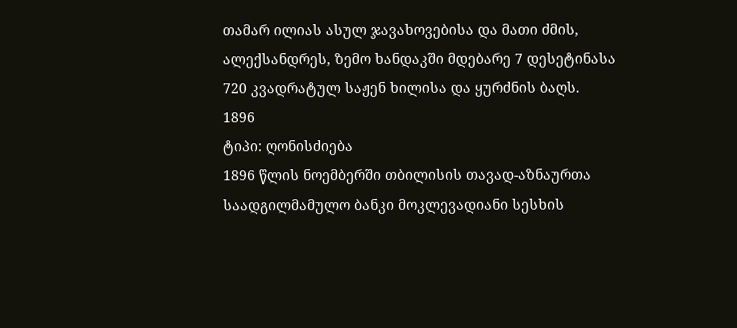თამარ ილიას ასულ ჯავახოვებისა და მათი ძმის, ალექსანდრეს, ზემო ხანდაკში მდებარე 7 დესეტინასა 720 კვადრატულ საჟენ ხილისა და ყურძნის ბაღს.
1896
ტიპი: ღონისძიება
1896 წლის ნოემბერში თბილისის თავად-აზნაურთა საადგილმამულო ბანკი მოკლევადიანი სესხის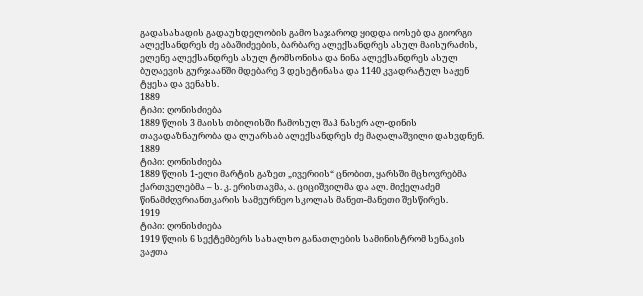გადასახადის გადაუხდელობის გამო საჯაროდ ყიდდა იოსებ და გიორგი ალექსანდრეს ძე აბაშიძეების, ბარბარე ალექსანდრეს ასულ მაისურაძის, ელენე ალექსანდრეს ასულ ტომსონისა და ნინა ალექსანდრეს ასულ ბუღაევის გურჯაანში მდებარე 3 დესეტინასა და 1140 კვადრატულ საჟენ ტყესა და ვენახს.
1889
ტიპი: ღონისძიება
1889 წლის 3 მაისს თბილისში ჩამოსულ შაჰ ნასერ ალ-დინის თავადაზნაურობა და ლუარსაბ ალექსანდრეს ძე მაღალაშვილი დახვდნენ.
1889
ტიპი: ღონისძიება
1889 წლის 1-ელი მარტის გაზეთ „ივერიის“ ცნობით, ყარსში მცხოვრებმა ქართველებმა – ს. კ. ერისთავმა, ა. ციციშვილმა და ალ. მიქელაძემ წინამძღვრიანთკარის სამეურნეო სკოლას მანეთ-მანეთი შესწირეს.
1919
ტიპი: ღონისძიება
1919 წლის 6 სექტემბერს სახალხო განათლების სამინისტრომ სენაკის ვაჟთა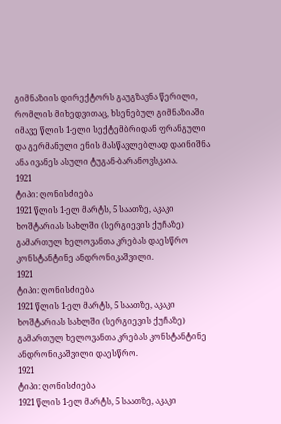გიმნაზიის დირექტორს გაუგზავნა წერილი, რომლის მიხედვითაც, ხსენებულ გიმნაზიაში იმავე წლის 1-ელი სექტემბრიდან ფრანგული და გერმანული ენის მასწავლებლად დაინიშნა ანა ივანეს ასული ტუგან-ბარანოვსკაია.
1921
ტიპი: ღონისძიება
1921 წლის 1-ელ მარტს, 5 საათზე, აკაკი ხოშტარიას სახლში (სერგიევის ქუჩაზე) გამართულ ხელოვანთა კრებას დაესწრო კონსტანტინე ანდრონიკაშვილი.
1921
ტიპი: ღონისძიება
1921 წლის 1-ელ მარტს, 5 საათზე, აკაკი ხოშტარიას სახლში (სერგიევის ქუჩაზე) გამართულ ხელოვანთა კრებას კონსტანტინე ანდრონიკაშვილი დაესწრო.
1921
ტიპი: ღონისძიება
1921 წლის 1-ელ მარტს, 5 საათზე, აკაკი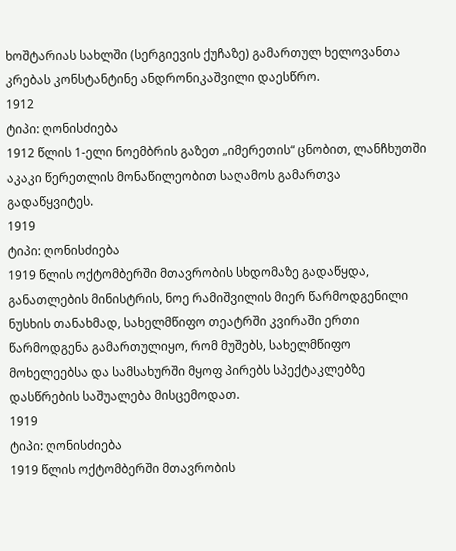ხოშტარიას სახლში (სერგიევის ქუჩაზე) გამართულ ხელოვანთა კრებას კონსტანტინე ანდრონიკაშვილი დაესწრო.
1912
ტიპი: ღონისძიება
1912 წლის 1-ელი ნოემბრის გაზეთ „იმერეთის“ ცნობით, ლანჩხუთში აკაკი წერეთლის მონაწილეობით საღამოს გამართვა გადაწყვიტეს.
1919
ტიპი: ღონისძიება
1919 წლის ოქტომბერში მთავრობის სხდომაზე გადაწყდა, განათლების მინისტრის, ნოე რამიშვილის მიერ წარმოდგენილი ნუსხის თანახმად, სახელმწიფო თეატრში კვირაში ერთი წარმოდგენა გამართულიყო, რომ მუშებს, სახელმწიფო მოხელეებსა და სამსახურში მყოფ პირებს სპექტაკლებზე დასწრების საშუალება მისცემოდათ.
1919
ტიპი: ღონისძიება
1919 წლის ოქტომბერში მთავრობის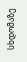სხდომაზე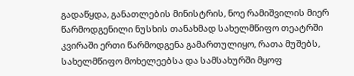გადაწყდა, განათლების მინისტრის, ნოე რამიშვილის მიერ წარმოდგენილი ნუსხის თანახმად სახელმწიფო თეატრში კვირაში ერთი წარმოდგენა გამართულიყო, რათა მუშებს, სახელმწიფო მოხელეებსა და სამსახურში მყოფ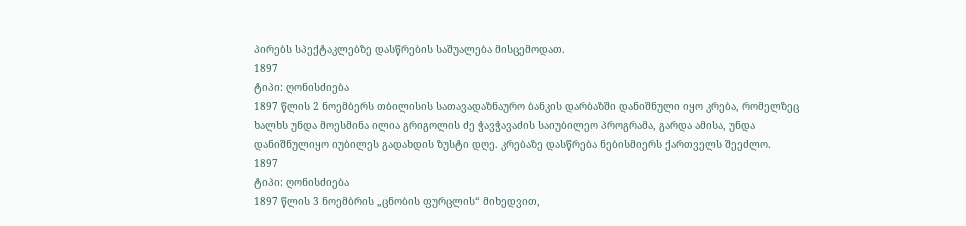პირებს სპექტაკლებზე დასწრების საშუალება მისცემოდათ.
1897
ტიპი: ღონისძიება
1897 წლის 2 ნოემბერს თბილისის სათავადაზნაურო ბანკის დარბაზში დანიშნული იყო კრება, რომელზეც ხალხს უნდა მოესმინა ილია გრიგოლის ძე ჭავჭავაძის საიუბილეო პროგრამა, გარდა ამისა, უნდა დანიშნულიყო იუბილეს გადახდის ზუსტი დღე. კრებაზე დასწრება ნებისმიერს ქართველს შეეძლო.
1897
ტიპი: ღონისძიება
1897 წლის 3 ნოემბრის „ცნობის ფურცლის“ მიხედვით,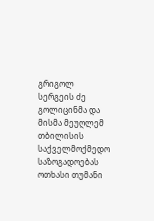გრიგოლ სერგეის ძე გოლიცინმა და მისმა მეუღლემ თბილისის საქველმოქმედო საზოგადოებას ოთხასი თუმანი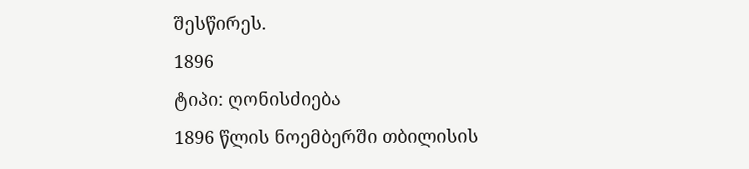შესწირეს.
1896
ტიპი: ღონისძიება
1896 წლის ნოემბერში თბილისის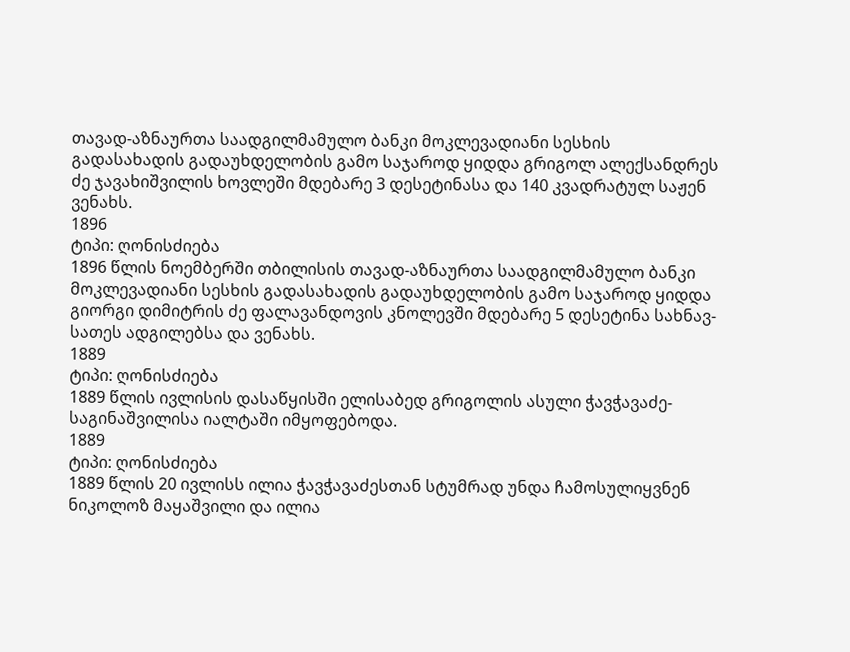თავად-აზნაურთა საადგილმამულო ბანკი მოკლევადიანი სესხის გადასახადის გადაუხდელობის გამო საჯაროდ ყიდდა გრიგოლ ალექსანდრეს ძე ჯავახიშვილის ხოვლეში მდებარე 3 დესეტინასა და 140 კვადრატულ საჟენ ვენახს.
1896
ტიპი: ღონისძიება
1896 წლის ნოემბერში თბილისის თავად-აზნაურთა საადგილმამულო ბანკი მოკლევადიანი სესხის გადასახადის გადაუხდელობის გამო საჯაროდ ყიდდა გიორგი დიმიტრის ძე ფალავანდოვის კნოლევში მდებარე 5 დესეტინა სახნავ-სათეს ადგილებსა და ვენახს.
1889
ტიპი: ღონისძიება
1889 წლის ივლისის დასაწყისში ელისაბედ გრიგოლის ასული ჭავჭავაძე-საგინაშვილისა იალტაში იმყოფებოდა.
1889
ტიპი: ღონისძიება
1889 წლის 20 ივლისს ილია ჭავჭავაძესთან სტუმრად უნდა ჩამოსულიყვნენ ნიკოლოზ მაყაშვილი და ილია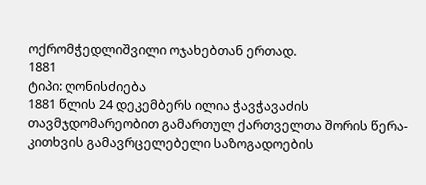ოქრომჭედლიშვილი ოჯახებთან ერთად.
1881
ტიპი: ღონისძიება
1881 წლის 24 დეკემბერს ილია ჭავჭავაძის თავმჯდომარეობით გამართულ ქართველთა შორის წერა-კითხვის გამავრცელებელი საზოგადოების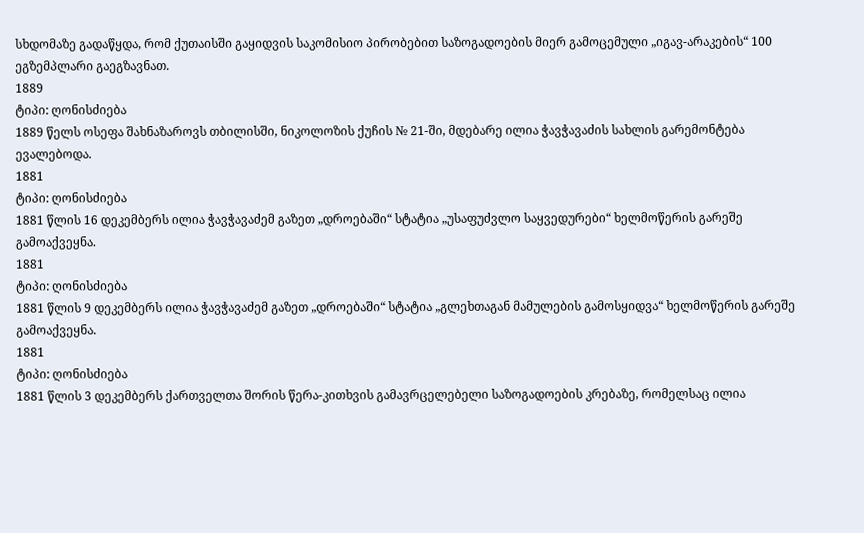სხდომაზე გადაწყდა, რომ ქუთაისში გაყიდვის საკომისიო პირობებით საზოგადოების მიერ გამოცემული „იგავ-არაკების“ 100 ეგზემპლარი გაეგზავნათ.
1889
ტიპი: ღონისძიება
1889 წელს ოსეფა შახნაზაროვს თბილისში, ნიკოლოზის ქუჩის № 21-ში, მდებარე ილია ჭავჭავაძის სახლის გარემონტება ევალებოდა.
1881
ტიპი: ღონისძიება
1881 წლის 16 დეკემბერს ილია ჭავჭავაძემ გაზეთ „დროებაში“ სტატია „უსაფუძვლო საყვედურები“ ხელმოწერის გარეშე გამოაქვეყნა.
1881
ტიპი: ღონისძიება
1881 წლის 9 დეკემბერს ილია ჭავჭავაძემ გაზეთ „დროებაში“ სტატია „გლეხთაგან მამულების გამოსყიდვა“ ხელმოწერის გარეშე გამოაქვეყნა.
1881
ტიპი: ღონისძიება
1881 წლის 3 დეკემბერს ქართველთა შორის წერა-კითხვის გამავრცელებელი საზოგადოების კრებაზე, რომელსაც ილია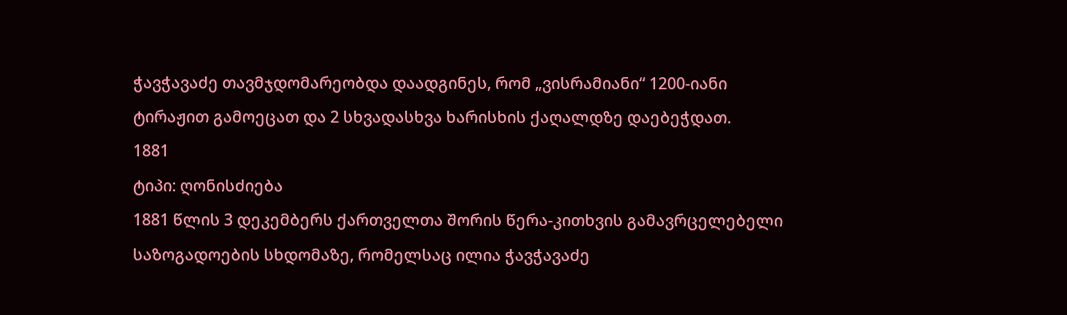ჭავჭავაძე თავმჯდომარეობდა დაადგინეს, რომ „ვისრამიანი“ 1200-იანი ტირაჟით გამოეცათ და 2 სხვადასხვა ხარისხის ქაღალდზე დაებეჭდათ.
1881
ტიპი: ღონისძიება
1881 წლის 3 დეკემბერს ქართველთა შორის წერა-კითხვის გამავრცელებელი საზოგადოების სხდომაზე, რომელსაც ილია ჭავჭავაძე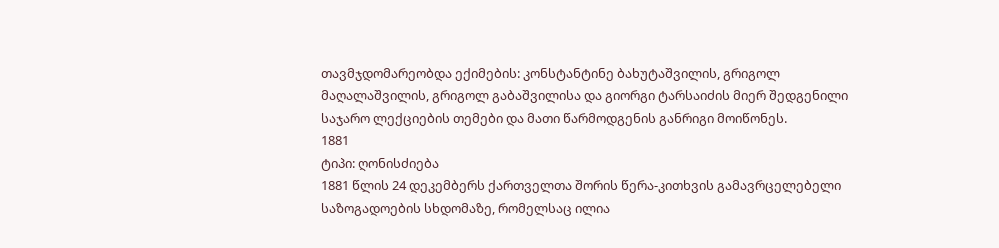თავმჯდომარეობდა ექიმების: კონსტანტინე ბახუტაშვილის, გრიგოლ მაღალაშვილის, გრიგოლ გაბაშვილისა და გიორგი ტარსაიძის მიერ შედგენილი საჯარო ლექციების თემები და მათი წარმოდგენის განრიგი მოიწონეს.
1881
ტიპი: ღონისძიება
1881 წლის 24 დეკემბერს ქართველთა შორის წერა-კითხვის გამავრცელებელი საზოგადოების სხდომაზე, რომელსაც ილია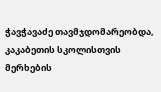ჭავჭავაძე თავმჯდომარეობდა, კაკაბეთის სკოლისთვის მერხების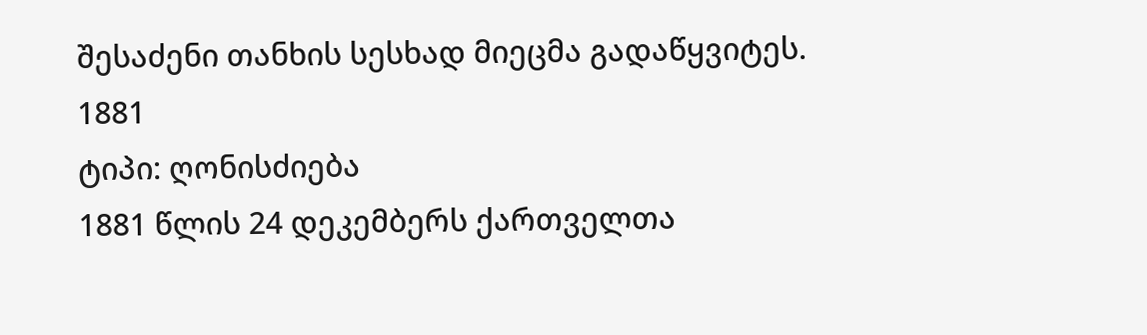შესაძენი თანხის სესხად მიეცმა გადაწყვიტეს.
1881
ტიპი: ღონისძიება
1881 წლის 24 დეკემბერს ქართველთა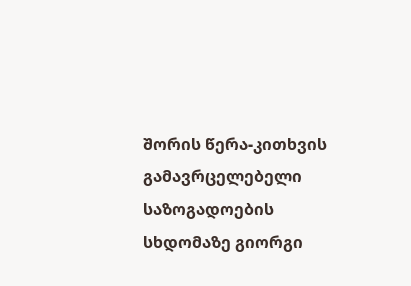შორის წერა-კითხვის გამავრცელებელი საზოგადოების სხდომაზე გიორგი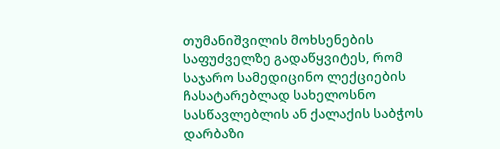თუმანიშვილის მოხსენების საფუძველზე გადაწყვიტეს, რომ საჯარო სამედიცინო ლექციების ჩასატარებლად სახელოსნო სასწავლებლის ან ქალაქის საბჭოს დარბაზი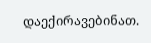დაექირავებინათ.